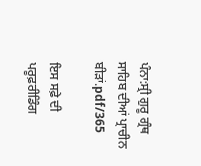ਪੰਨਾ:ਸ੍ਰੀ ਗੁਰੂ ਗ੍ਰੰਥ ਸਾਹਿਬ ਦੀਆਂ ਪ੍ਰਾਚੀਨ ਬੀੜਾਂ.pdf/365

ਇਸ ਸਫ਼ੇ ਦੀ ਪਰੂਫ਼ਰੀਡਿੰਗ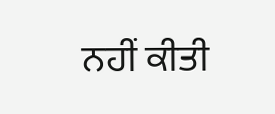ਨਹੀਂ ਕੀਤੀ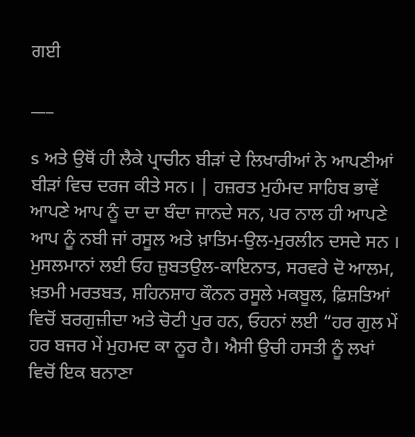ਗਈ

___

s ਅਤੇ ਉਥੋਂ ਹੀ ਲੈਕੇ ਪ੍ਰਾਚੀਨ ਬੀੜਾਂ ਦੇ ਲਿਖਾਰੀਆਂ ਨੇ ਆਪਣੀਆਂ ਬੀੜਾਂ ਵਿਚ ਦਰਜ ਕੀਤੇ ਸਨ। | ਹਜ਼ਰਤ ਮੁਹੰਮਦ ਸਾਹਿਬ ਭਾਵੇਂ ਆਪਣੇ ਆਪ ਨੂੰ ਦਾ ਦਾ ਬੰਦਾ ਜਾਨਦੇ ਸਨ, ਪਰ ਨਾਲ ਹੀ ਆਪਣੇ ਆਪ ਨੂੰ ਨਬੀ ਜਾਂ ਰਸੂਲ ਅਤੇ ਖ਼ਾਤਿਮ-ਉਲ-ਮੁਰਲੀਨ ਦਸਦੇ ਸਨ । ਮੁਸਲਮਾਨਾਂ ਲਈ ਓਹ ਜ਼ੁਬਤਉਲ-ਕਾਇਨਾਤ, ਸਰਵਰੇ ਦੋ ਆਲਮ, ਖ਼ਤਮੀ ਮਰਤਬਤ, ਸ਼ਹਿਨਸ਼ਾਹ ਕੌਨਨ ਰਸੂਲੇ ਮਕਬੂਲ, ਫ਼ਿਸ਼ਤਿਆਂ ਵਿਚੋਂ ਬਰਗੁਜ਼ੀਦਾ ਅਤੇ ਚੋਟੀ ਪੁਰ ਹਨ, ਓਹਨਾਂ ਲਈ “ਹਰ ਗੁਲ ਮੇਂ ਹਰ ਬਜਰ ਮੇਂ ਮੁਹਮਦ ਕਾ ਨੂਰ ਹੈ। ਐਸੀ ਉਚੀ ਹਸਤੀ ਨੂੰ ਲਖਾਂ ਵਿਚੋਂ ਇਕ ਬਨਾਣਾ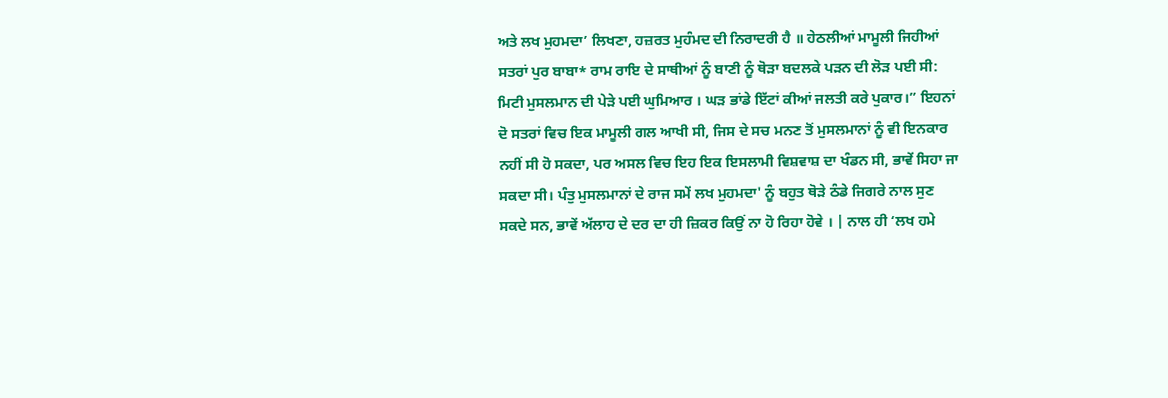ਅਤੇ ਲਖ ਮੁਹਮਦਾ’ ਲਿਖਣਾ, ਹਜ਼ਰਤ ਮੁਹੰਮਦ ਦੀ ਨਿਰਾਦਰੀ ਹੈ ॥ ਹੇਠਲੀਆਂ ਮਾਮੂਲੀ ਜਿਹੀਆਂ ਸਤਰਾਂ ਪੁਰ ਬਾਬਾ* ਰਾਮ ਰਾਇ ਦੇ ਸਾਥੀਆਂ ਨੂੰ ਬਾਣੀ ਨੂੰ ਥੋੜਾ ਬਦਲਕੇ ਪੜਨ ਦੀ ਲੋੜ ਪਈ ਸੀ: ਮਿਟੀ ਮੁਸਲਮਾਨ ਦੀ ਪੇੜੇ ਪਈ ਘੁਮਿਆਰ । ਘੜ ਭਾਂਡੇ ਇੱਟਾਂ ਕੀਆਂ ਜਲਤੀ ਕਰੇ ਪੁਕਾਰ।” ਇਹਨਾਂ ਦੋ ਸਤਰਾਂ ਵਿਚ ਇਕ ਮਾਮੂਲੀ ਗਲ ਆਖੀ ਸੀ, ਜਿਸ ਦੇ ਸਚ ਮਨਣ ਤੋਂ ਮੁਸਲਮਾਨਾਂ ਨੂੰ ਵੀ ਇਨਕਾਰ ਨਹੀਂ ਸੀ ਹੋ ਸਕਦਾ, ਪਰ ਅਸਲ ਵਿਚ ਇਹ ਇਕ ਇਸਲਾਮੀ ਵਿਸ਼ਵਾਸ਼ ਦਾ ਖੰਡਨ ਸੀ, ਭਾਵੇਂ ਸਿਹਾ ਜਾ ਸਕਦਾ ਸੀ। ਪੰਤੁ ਮੁਸਲਮਾਨਾਂ ਦੇ ਰਾਜ ਸਮੇਂ ਲਖ ਮੁਹਮਦਾ' ਨੂੰ ਬਹੁਤ ਥੋੜੇ ਠੰਡੇ ਜਿਗਰੇ ਨਾਲ ਸੁਣ ਸਕਦੇ ਸਨ, ਭਾਵੇਂ ਅੱਲਾਹ ਦੇ ਦਰ ਦਾ ਹੀ ਜ਼ਿਕਰ ਕਿਉਂ ਨਾ ਹੋ ਰਿਹਾ ਹੋਵੇ । | ਨਾਲ ਹੀ ‘ਲਖ ਹਮੇ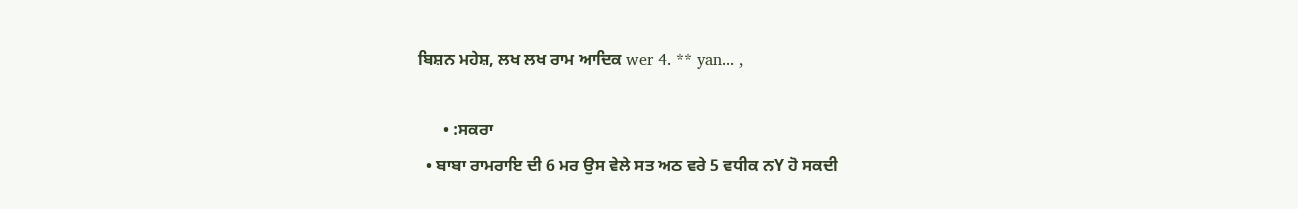ਬਿਸ਼ਨ ਮਹੇਸ਼, ਲਖ ਲਖ ਰਾਮ ਆਦਿਕ wer 4. ** yan... ,

      • :ਸਕਰਾ
  • ਬਾਬਾ ਰਾਮਰਾਇ ਦੀ 6 ਮਰ ਉਸ ਵੇਲੇ ਸਤ ਅਠ ਵਰੇ 5 ਵਧੀਕ ਨY ਹੋ ਸਕਦੀ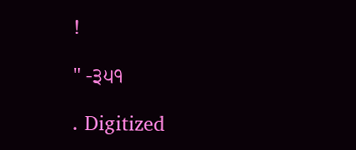!

" -੩੫੧

. Digitized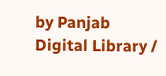by Panjab Digital Library /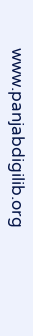www.panjabdigilib.org